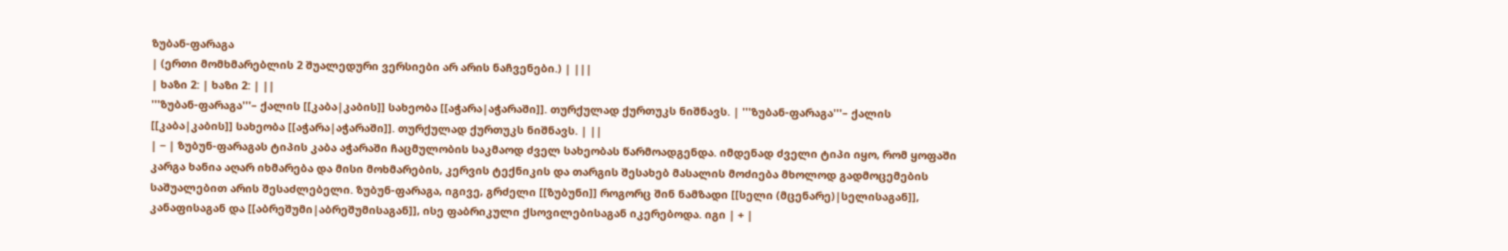ზუბან-ფარაგა
| (ერთი მომხმარებლის 2 შუალედური ვერსიები არ არის ნაჩვენები.) | |||
| ხაზი 2: | ხაზი 2: | ||
'''ზუბან-ფარაგა'''– ქალის [[კაბა|კაბის]] სახეობა [[აჭარა|აჭარაში]]. თურქულად ქურთუკს ნიშნავს. | '''ზუბან-ფარაგა'''– ქალის [[კაბა|კაბის]] სახეობა [[აჭარა|აჭარაში]]. თურქულად ქურთუკს ნიშნავს. | ||
| − | ზუბუნ-ფარაგას ტიპის კაბა აჭარაში ჩაცმულობის საკმაოდ ძველ სახეობას წარმოადგენდა. იმდენად ძველი ტიპი იყო, რომ ყოფაში კარგა ხანია აღარ იხმარება და მისი მოხმარების, კერვის ტექნიკის და თარგის შესახებ მასალის მოძიება მხოლოდ გადმოცემების საშუალებით არის შესაძლებელი. ზუბუნ-ფარაგა, იგივე, გრძელი [[ზუბუნი]] როგორც შინ ნამზადი [[სელი (მცენარე)|სელისაგან]], კანაფისაგან და [[აბრეშუმი|აბრეშუმისაგან]], ისე ფაბრიკული ქსოვილებისაგან იკერებოდა. იგი | + |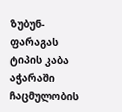ზუბუნ-ფარაგას ტიპის კაბა აჭარაში ჩაცმულობის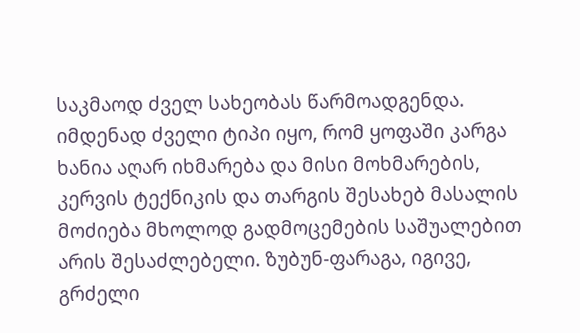საკმაოდ ძველ სახეობას წარმოადგენდა. იმდენად ძველი ტიპი იყო, რომ ყოფაში კარგა ხანია აღარ იხმარება და მისი მოხმარების, კერვის ტექნიკის და თარგის შესახებ მასალის მოძიება მხოლოდ გადმოცემების საშუალებით არის შესაძლებელი. ზუბუნ-ფარაგა, იგივე, გრძელი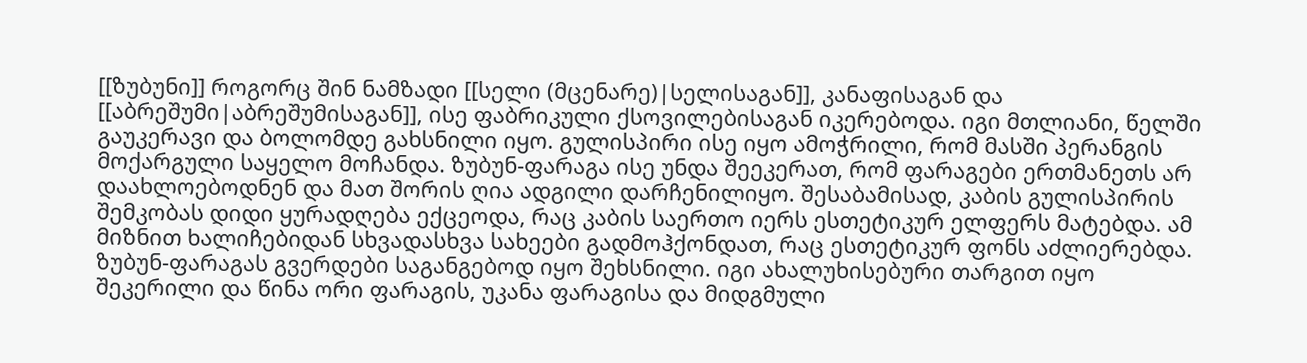[[ზუბუნი]] როგორც შინ ნამზადი [[სელი (მცენარე)|სელისაგან]], კანაფისაგან და [[აბრეშუმი|აბრეშუმისაგან]], ისე ფაბრიკული ქსოვილებისაგან იკერებოდა. იგი მთლიანი, წელში გაუკერავი და ბოლომდე გახსნილი იყო. გულისპირი ისე იყო ამოჭრილი, რომ მასში პერანგის მოქარგული საყელო მოჩანდა. ზუბუნ-ფარაგა ისე უნდა შეეკერათ, რომ ფარაგები ერთმანეთს არ დაახლოებოდნენ და მათ შორის ღია ადგილი დარჩენილიყო. შესაბამისად, კაბის გულისპირის შემკობას დიდი ყურადღება ექცეოდა, რაც კაბის საერთო იერს ესთეტიკურ ელფერს მატებდა. ამ მიზნით ხალიჩებიდან სხვადასხვა სახეები გადმოჰქონდათ, რაც ესთეტიკურ ფონს აძლიერებდა. ზუბუნ-ფარაგას გვერდები საგანგებოდ იყო შეხსნილი. იგი ახალუხისებური თარგით იყო შეკერილი და წინა ორი ფარაგის, უკანა ფარაგისა და მიდგმული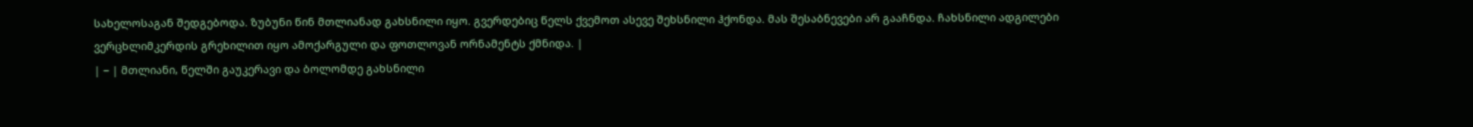სახელოსაგან შედგებოდა. ზუბუნი წინ მთლიანად გახსნილი იყო. გვერდებიც წელს ქვემოთ ასევე შეხსნილი ჰქონდა. მას შესაბნევები არ გააჩნდა. ჩახსნილი ადგილები ვერცხლიმკერდის გრეხილით იყო ამოქარგული და ფოთლოვან ორნამენტს ქმნიდა. |
| − | მთლიანი, წელში გაუკერავი და ბოლომდე გახსნილი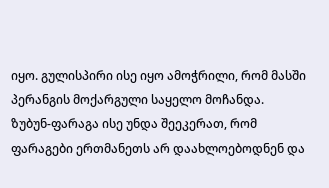იყო. გულისპირი ისე იყო ამოჭრილი, რომ მასში პერანგის მოქარგული საყელო მოჩანდა. ზუბუნ-ფარაგა ისე უნდა შეეკერათ, რომ ფარაგები ერთმანეთს არ დაახლოებოდნენ და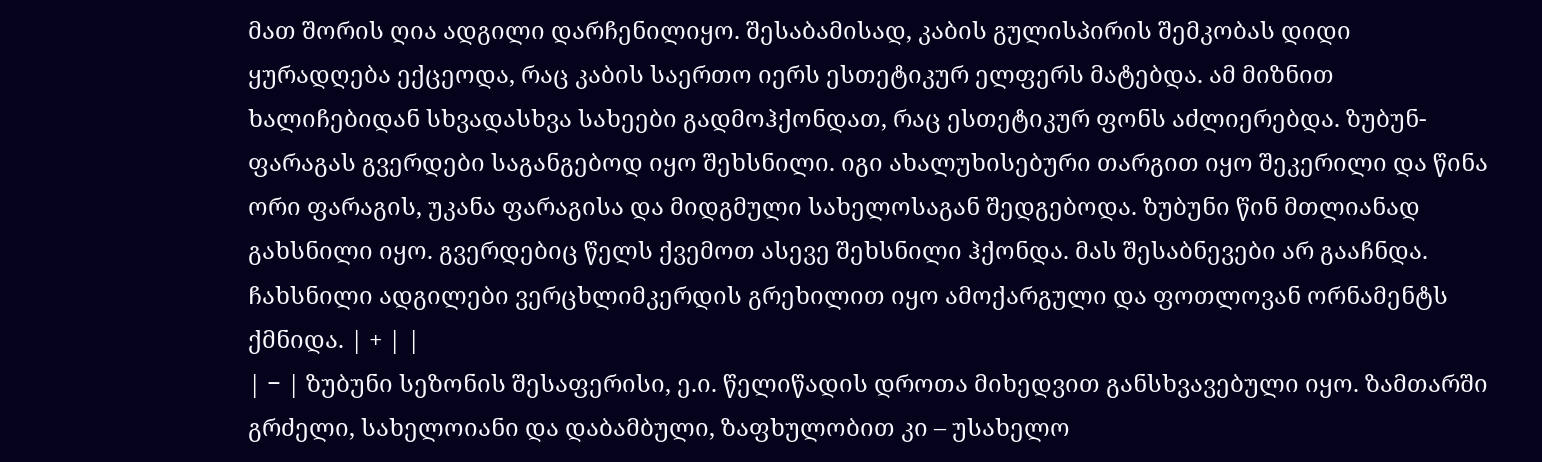მათ შორის ღია ადგილი დარჩენილიყო. შესაბამისად, კაბის გულისპირის შემკობას დიდი ყურადღება ექცეოდა, რაც კაბის საერთო იერს ესთეტიკურ ელფერს მატებდა. ამ მიზნით ხალიჩებიდან სხვადასხვა სახეები გადმოჰქონდათ, რაც ესთეტიკურ ფონს აძლიერებდა. ზუბუნ-ფარაგას გვერდები საგანგებოდ იყო შეხსნილი. იგი ახალუხისებური თარგით იყო შეკერილი და წინა ორი ფარაგის, უკანა ფარაგისა და მიდგმული სახელოსაგან შედგებოდა. ზუბუნი წინ მთლიანად გახსნილი იყო. გვერდებიც წელს ქვემოთ ასევე შეხსნილი ჰქონდა. მას შესაბნევები არ გააჩნდა. ჩახსნილი ადგილები ვერცხლიმკერდის გრეხილით იყო ამოქარგული და ფოთლოვან ორნამენტს ქმნიდა. | + | |
| − | ზუბუნი სეზონის შესაფერისი, ე.ი. წელიწადის დროთა მიხედვით განსხვავებული იყო. ზამთარში გრძელი, სახელოიანი და დაბამბული, ზაფხულობით კი – უსახელო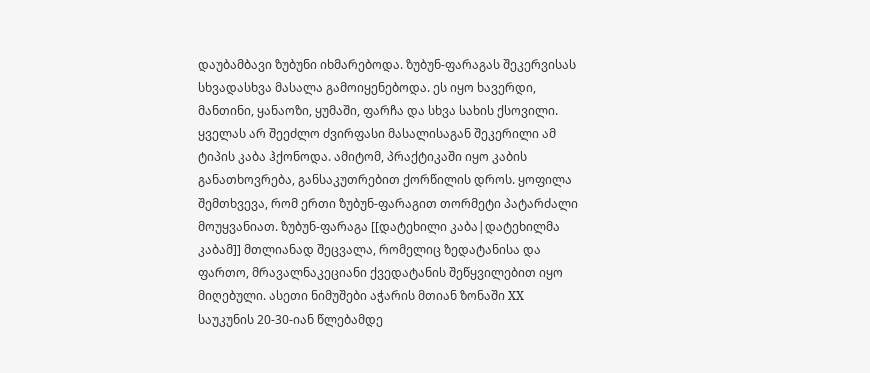დაუბამბავი ზუბუნი იხმარებოდა. ზუბუნ-ფარაგას შეკერვისას სხვადასხვა მასალა გამოიყენებოდა. ეს იყო ხავერდი, მანთინი, ყანაოზი, ყუმაში, ფარჩა და სხვა სახის ქსოვილი. ყველას არ შეეძლო ძვირფასი მასალისაგან შეკერილი ამ ტიპის კაბა ჰქონოდა. ამიტომ, პრაქტიკაში იყო კაბის განათხოვრება, განსაკუთრებით ქორწილის დროს. ყოფილა შემთხვევა, რომ ერთი ზუბუნ-ფარაგით თორმეტი პატარძალი მოუყვანიათ. ზუბუნ-ფარაგა [[დატეხილი კაბა|დატეხილმა კაბამ]] მთლიანად შეცვალა, რომელიც ზედატანისა და ფართო, მრავალნაკეციანი ქვედატანის შეწყვილებით იყო მიღებული. ასეთი ნიმუშები აჭარის მთიან ზონაში XX საუკუნის 20-30-იან წლებამდე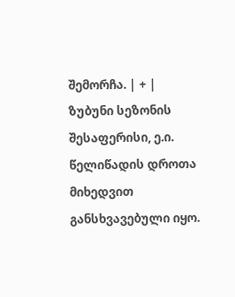შემორჩა. | + | ზუბუნი სეზონის შესაფერისი, ე.ი. წელიწადის დროთა მიხედვით განსხვავებული იყო.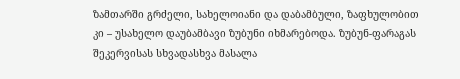ზამთარში გრძელი, სახელოიანი და დაბამბული, ზაფხულობით კი – უსახელო დაუბამბავი ზუბუნი იხმარებოდა. ზუბუნ-ფარაგას შეკერვისას სხვადასხვა მასალა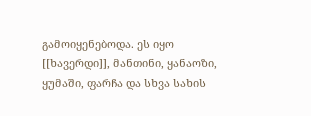გამოიყენებოდა. ეს იყო [[ხავერდი]], მანთინი, ყანაოზი, ყუმაში, ფარჩა და სხვა სახის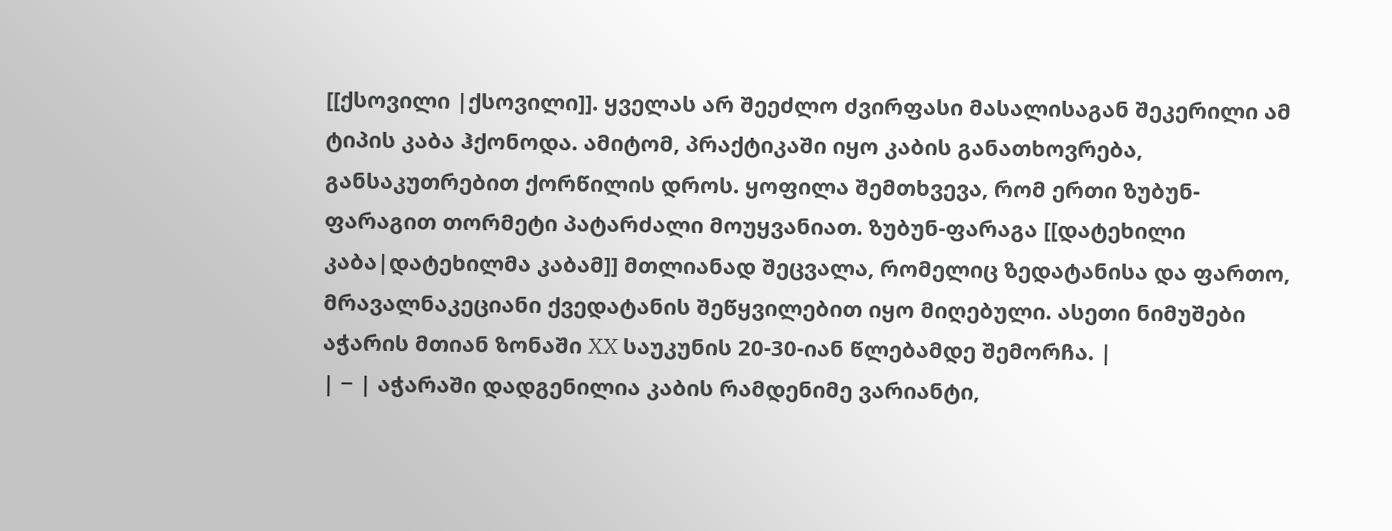[[ქსოვილი |ქსოვილი]]. ყველას არ შეეძლო ძვირფასი მასალისაგან შეკერილი ამ ტიპის კაბა ჰქონოდა. ამიტომ, პრაქტიკაში იყო კაბის განათხოვრება, განსაკუთრებით ქორწილის დროს. ყოფილა შემთხვევა, რომ ერთი ზუბუნ-ფარაგით თორმეტი პატარძალი მოუყვანიათ. ზუბუნ-ფარაგა [[დატეხილი კაბა|დატეხილმა კაბამ]] მთლიანად შეცვალა, რომელიც ზედატანისა და ფართო, მრავალნაკეციანი ქვედატანის შეწყვილებით იყო მიღებული. ასეთი ნიმუშები აჭარის მთიან ზონაში XX საუკუნის 20-30-იან წლებამდე შემორჩა. |
| − | აჭარაში დადგენილია კაბის რამდენიმე ვარიანტი,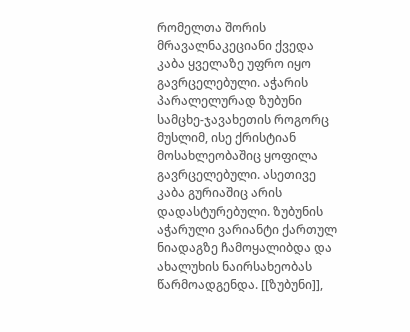რომელთა შორის მრავალნაკეციანი ქვედა კაბა ყველაზე უფრო იყო გავრცელებული. აჭარის პარალელურად ზუბუნი სამცხე-ჯავახეთის როგორც მუსლიმ, ისე ქრისტიან მოსახლეობაშიც ყოფილა გავრცელებული. ასეთივე კაბა გურიაშიც არის დადასტურებული. ზუბუნის აჭარული ვარიანტი ქართულ ნიადაგზე ჩამოყალიბდა და ახალუხის ნაირსახეობას წარმოადგენდა. [[ზუბუნი]],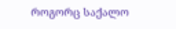როგორც საქალო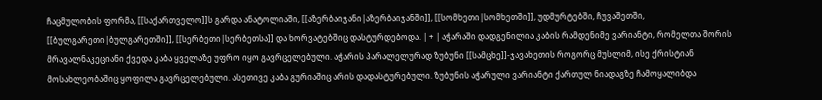ჩაცმულობის ფორმა, [[საქართველო]]ს გარდა ანატოლიაში, [[აზერბაიჯანი|აზერბაიჯანში]], [[სომხეთი|სომხეთში]], უდმურტებში, ჩუვაშეთში, [[ბულგარეთი|ბულგარეთში]], [[სერბეთი|სერბეთსა]] და ხორვატებშიც დასტურდებოდა. | + | აჭარაში დადგენილია კაბის რამდენიმე ვარიანტი, რომელთა შორის მრავალნაკეციანი ქვედა კაბა ყველაზე უფრო იყო გავრცელებული. აჭარის პარალელურად ზუბუნი [[სამცხე]]-ჯავახეთის როგორც მუსლიმ, ისე ქრისტიან მოსახლეობაშიც ყოფილა გავრცელებული. ასეთივე კაბა გურიაშიც არის დადასტურებული. ზუბუნის აჭარული ვარიანტი ქართულ ნიადაგზე ჩამოყალიბდა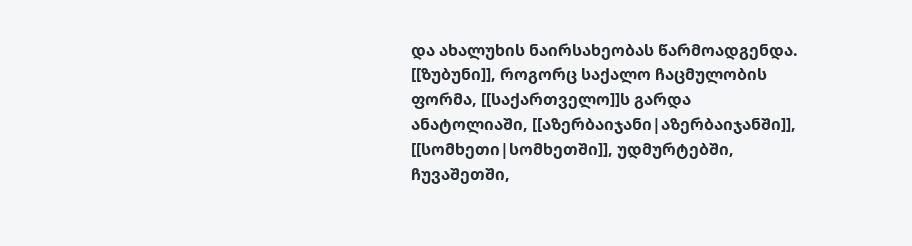და ახალუხის ნაირსახეობას წარმოადგენდა. [[ზუბუნი]], როგორც საქალო ჩაცმულობის ფორმა, [[საქართველო]]ს გარდა ანატოლიაში, [[აზერბაიჯანი|აზერბაიჯანში]], [[სომხეთი|სომხეთში]], უდმურტებში, ჩუვაშეთში,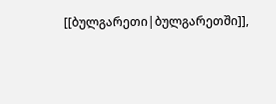[[ბულგარეთი|ბულგარეთში]],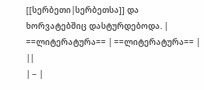[[სერბეთი|სერბეთსა]] და ხორვატებშიც დასტურდებოდა. |
==ლიტერატურა== | ==ლიტერატურა== | ||
| − |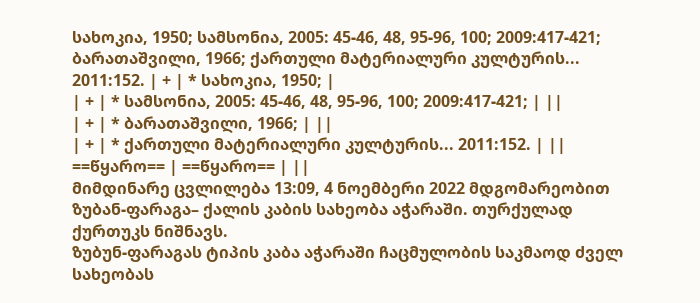სახოკია, 1950; სამსონია, 2005: 45-46, 48, 95-96, 100; 2009:417-421; ბარათაშვილი, 1966; ქართული მატერიალური კულტურის... 2011:152. | + | * სახოკია, 1950; |
| + | * სამსონია, 2005: 45-46, 48, 95-96, 100; 2009:417-421; | ||
| + | * ბარათაშვილი, 1966; | ||
| + | * ქართული მატერიალური კულტურის... 2011:152. | ||
==წყარო== | ==წყარო== | ||
მიმდინარე ცვლილება 13:09, 4 ნოემბერი 2022 მდგომარეობით
ზუბან-ფარაგა– ქალის კაბის სახეობა აჭარაში. თურქულად ქურთუკს ნიშნავს.
ზუბუნ-ფარაგას ტიპის კაბა აჭარაში ჩაცმულობის საკმაოდ ძველ სახეობას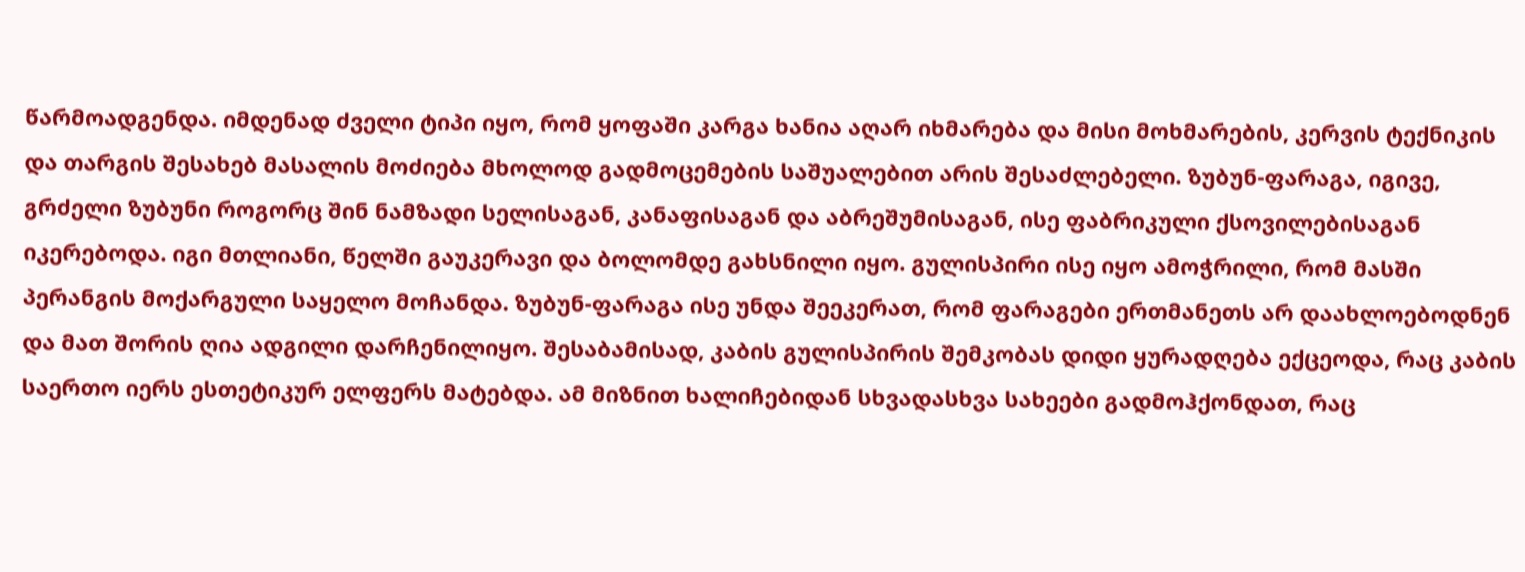წარმოადგენდა. იმდენად ძველი ტიპი იყო, რომ ყოფაში კარგა ხანია აღარ იხმარება და მისი მოხმარების, კერვის ტექნიკის და თარგის შესახებ მასალის მოძიება მხოლოდ გადმოცემების საშუალებით არის შესაძლებელი. ზუბუნ-ფარაგა, იგივე, გრძელი ზუბუნი როგორც შინ ნამზადი სელისაგან, კანაფისაგან და აბრეშუმისაგან, ისე ფაბრიკული ქსოვილებისაგან იკერებოდა. იგი მთლიანი, წელში გაუკერავი და ბოლომდე გახსნილი იყო. გულისპირი ისე იყო ამოჭრილი, რომ მასში პერანგის მოქარგული საყელო მოჩანდა. ზუბუნ-ფარაგა ისე უნდა შეეკერათ, რომ ფარაგები ერთმანეთს არ დაახლოებოდნენ და მათ შორის ღია ადგილი დარჩენილიყო. შესაბამისად, კაბის გულისპირის შემკობას დიდი ყურადღება ექცეოდა, რაც კაბის საერთო იერს ესთეტიკურ ელფერს მატებდა. ამ მიზნით ხალიჩებიდან სხვადასხვა სახეები გადმოჰქონდათ, რაც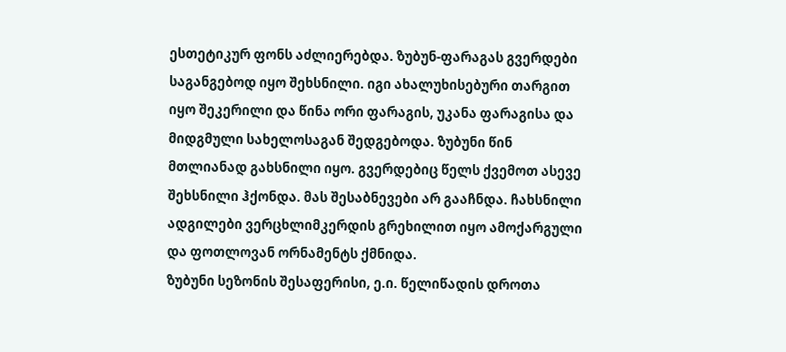ესთეტიკურ ფონს აძლიერებდა. ზუბუნ-ფარაგას გვერდები საგანგებოდ იყო შეხსნილი. იგი ახალუხისებური თარგით იყო შეკერილი და წინა ორი ფარაგის, უკანა ფარაგისა და მიდგმული სახელოსაგან შედგებოდა. ზუბუნი წინ მთლიანად გახსნილი იყო. გვერდებიც წელს ქვემოთ ასევე შეხსნილი ჰქონდა. მას შესაბნევები არ გააჩნდა. ჩახსნილი ადგილები ვერცხლიმკერდის გრეხილით იყო ამოქარგული და ფოთლოვან ორნამენტს ქმნიდა.
ზუბუნი სეზონის შესაფერისი, ე.ი. წელიწადის დროთა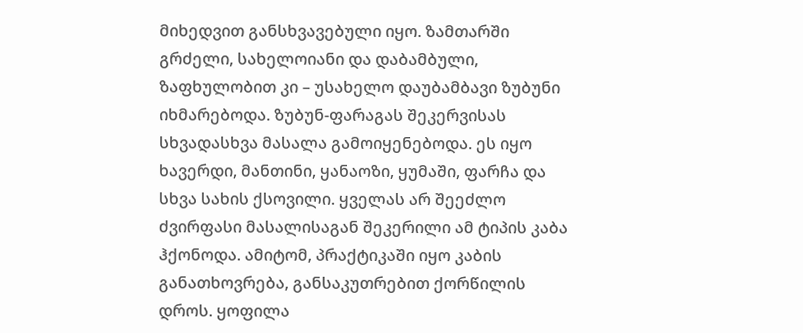მიხედვით განსხვავებული იყო. ზამთარში გრძელი, სახელოიანი და დაბამბული, ზაფხულობით კი – უსახელო დაუბამბავი ზუბუნი იხმარებოდა. ზუბუნ-ფარაგას შეკერვისას სხვადასხვა მასალა გამოიყენებოდა. ეს იყო ხავერდი, მანთინი, ყანაოზი, ყუმაში, ფარჩა და სხვა სახის ქსოვილი. ყველას არ შეეძლო ძვირფასი მასალისაგან შეკერილი ამ ტიპის კაბა ჰქონოდა. ამიტომ, პრაქტიკაში იყო კაბის განათხოვრება, განსაკუთრებით ქორწილის დროს. ყოფილა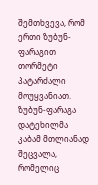შემთხვევა, რომ ერთი ზუბუნ-ფარაგით თორმეტი პატარძალი მოუყვანიათ. ზუბუნ-ფარაგა დატეხილმა კაბამ მთლიანად შეცვალა, რომელიც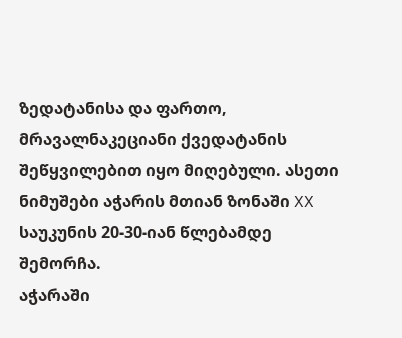ზედატანისა და ფართო, მრავალნაკეციანი ქვედატანის შეწყვილებით იყო მიღებული. ასეთი ნიმუშები აჭარის მთიან ზონაში XX საუკუნის 20-30-იან წლებამდე შემორჩა.
აჭარაში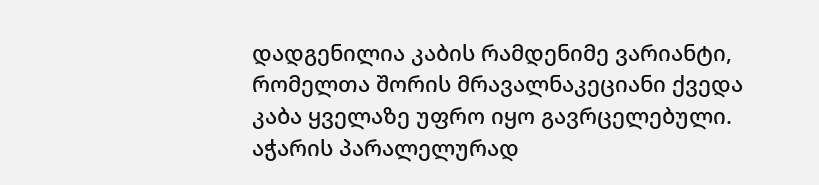დადგენილია კაბის რამდენიმე ვარიანტი, რომელთა შორის მრავალნაკეციანი ქვედა კაბა ყველაზე უფრო იყო გავრცელებული. აჭარის პარალელურად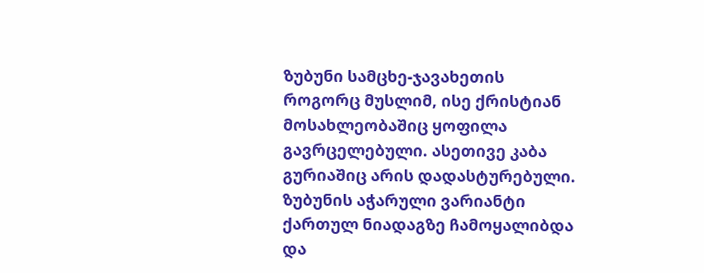ზუბუნი სამცხე-ჯავახეთის როგორც მუსლიმ, ისე ქრისტიან მოსახლეობაშიც ყოფილა გავრცელებული. ასეთივე კაბა გურიაშიც არის დადასტურებული. ზუბუნის აჭარული ვარიანტი ქართულ ნიადაგზე ჩამოყალიბდა და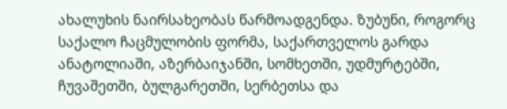ახალუხის ნაირსახეობას წარმოადგენდა. ზუბუნი, როგორც საქალო ჩაცმულობის ფორმა, საქართველოს გარდა ანატოლიაში, აზერბაიჯანში, სომხეთში, უდმურტებში, ჩუვაშეთში, ბულგარეთში, სერბეთსა და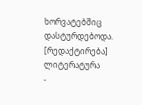ხორვატებშიც დასტურდებოდა.
[რედაქტირება] ლიტერატურა
-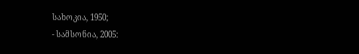სახოკია, 1950;
- სამსონია, 2005: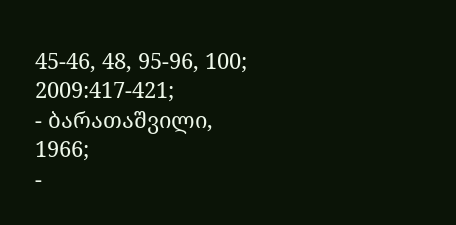45-46, 48, 95-96, 100; 2009:417-421;
- ბარათაშვილი, 1966;
-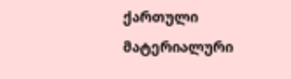ქართული მატერიალური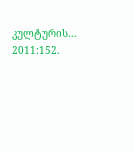კულტურის... 2011:152.